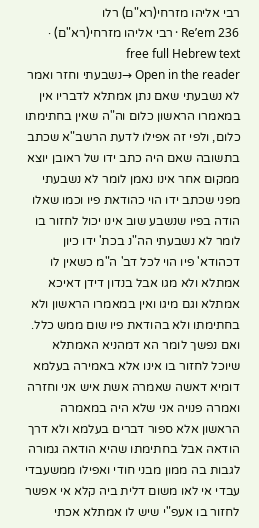רבי אליהו מזרחי(רא"ם) רלו
Re’em 236 · רבי אליהו מזרחי(רא"ם) · free full Hebrew text
Open in the reader →נשבעתי וחזר ואמר לא נשבעתי שאם נתן אמתלא לדבריו אין במאמרו הראשון כלום וה"ה שאין בחתימתו כלום, ולפי זה אפילו לדעת הרשב"א שכתב בתשובה שאם היה כתב ידו של ראובן יוצא ממקום אחר אינו נאמן לומר לא נשבעתי מפני שכתב ידו הוי כהודאת פיו וכמו שאלו הודה בפיו שנשבע שוב אינו יכול לחזור בו לומר לא נשבעתי הה"נ בכת' ידו כיון דכהודא' פיו הוי לכל דב' ה"מ כשאין לו אמתלא ולא מגו אבל בנדון דידן דאיכא אמתלא וגם מיגו ואין במאמרו הראשון ולא בחתימתו ולא בהודאת פיו שום ממש כלל. ואם נפשך לומר הא דמהניא האמתלא שיוכל לחזור בו אינו אלא באמירה בעלמא דומיא דאשה שאמרה אשת איש אני וחזרה ואמרה פנויה אני שלא היה במאמרה הראשון אלא ספור דברים בעלמא ולא דרך הודאה אבל בחתימתו שהיא הודאה גמורה לגבות בה ממון מבני חודי ואפילו ממשעבדי עבדי אי לאו משום דלית ביה קלא אי אפשר לחזור בו אעפ"י שיש לו אמתלא אכתי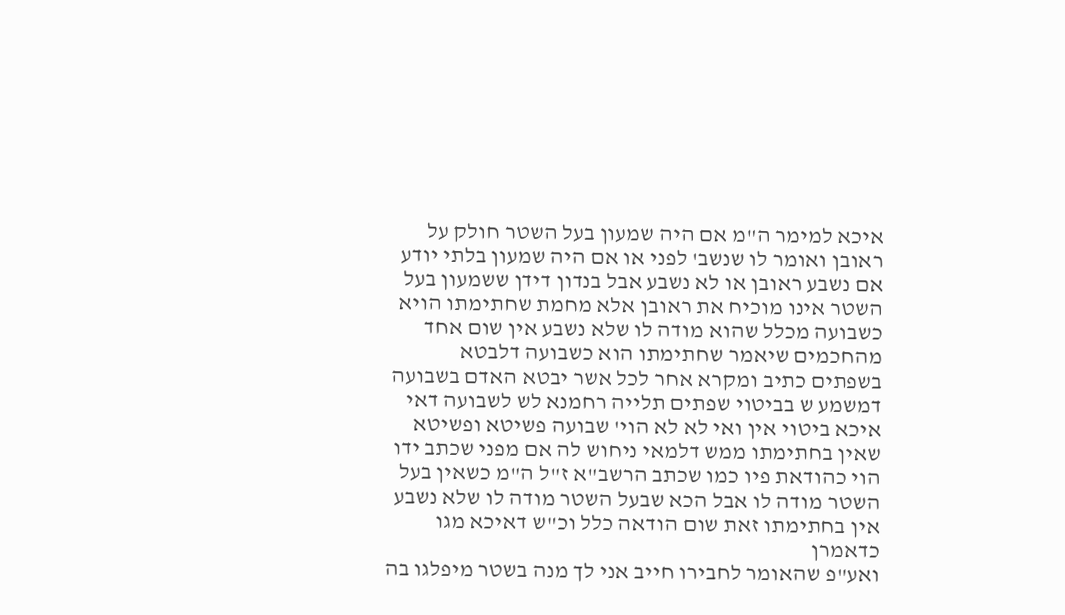איכא למימר ה"מ אם היה שמעון בעל השטר חולק על ראובן ואומר לו שנשב' לפני או אם היה שמעון בלתי יודע אם נשבע ראובן או לא נשבע אבל בנדון דידן ששמעון בעל השטר אינו מוכיח את ראובן אלא מחמת שחתימתו הויא כשבועה מכלל שהוא מודה לו שלא נשבע אין שום אחד מהחכמים שיאמר שחתימתו הוא כשבועה דלבטא בשפתים כתיב ומקרא אחר לכל אשר יבטא האדם בשבועה דמשמע ש בביטוי שפתים תלייה רחמנא לש לשבועה דאי איכא ביטוי אין ואי לא לא הוי' שבועה פשיטא ופשיטא שאין בחתימתו ממש דלמאי ניחוש לה אם מפני שכתב ידו הוי כהודאת פיו כמו שכתב הרשב"א ז"ל ה"מ כשאין בעל השטר מודה לו אבל הכא שבעל השטר מודה לו שלא נשבע אין בחתימתו זאת שום הודאה כלל וכ"ש דאיכא מגו כדאמרן
ואע"פ שהאומר לחבירו חייב אני לך מנה בשטר מיפלגו בה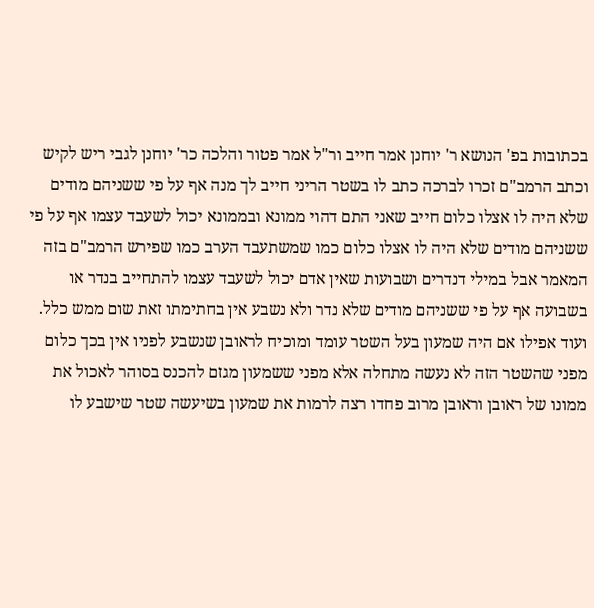בכתובות בפ' הנושא ר' יוחנן אמר חייב ור"ל אמר פטור והלכה כר' יוחנן לגבי ריש לקיש וכתב הרמב"ם זכרו לברכה כתב לו בשטר הריני חייב לך מנה אף על פי ששניהם מודים שלא היה לו אצלו כלום חייב שאני התם דהוי ממונא ובממונא יכול לשעבד עצמו אף על פי ששניהם מודים שלא היה לו אצלו כלום כמו שמשתעבד הערב כמו שפירש הרמב"ם בזה המאמר אבל במילי דנדרים ושבועות שאין אדם יכול לשעבד עצמו להתחייב בנדר או בשבועה אף על פי ששניהם מודים שלא נדר ולא נשבע אין בחתימתו זאת שום ממש כלל. ועוד אפילו אם היה שמעון בעל השטר עומד ומוכיח לראובן שנשבע לפניו אין בכך כלום מפני שהשטר הזה לא נעשה מתחלה אלא מפני ששמעון מגזם להכנס בסוהר לאכול את ממונו של ראובן וראובן מרוב פחדו רצה לרמות את שמעון בשיעשה שטר שישבע לו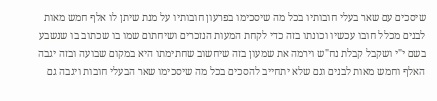שיסכים עם שאר בעלי חובותיו בכל מה שיסכימו בפרעון חובותיו על מנת שיתן לו אלף חמש מאות לבנים מכלל חובו עכשיו וכונתו בזה כדי לקחת המעות הנזכרים ושיחתום שמו בו שכתוב בו שנשבע בשם י"י ושקבל קבלת נח"ש וירמה את שמעון בזה שיחשוב שחתימתו היא במקום שבועה ובזה יגבה האלף וחמש מאות לבנים וגם שלא יתחייב להסכים בכל מה שיסכימו שאר הבעלי חובות ויגבה גם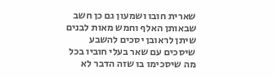שארית חובו ושמעון גם כן חשב שבאותן האלף וחמש מאות לבנים שיתן לראובן יסכים להשבע שיסכים עם שאר בעלי חוביו בכל מה שיסכימו בו שזה הדבר לא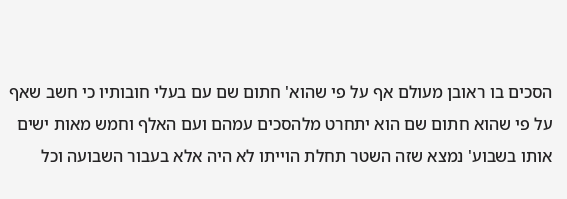הסכים בו ראובן מעולם אף על פי שהוא' חתום שם עם בעלי חובותיו כי חשב שאף על פי שהוא חתום שם הוא יתחרט מלהסכים עמהם ועם האלף וחמש מאות ישים אותו בשבוע' נמצא שזה השטר תחלת הוייתו לא היה אלא בעבור השבועה וכל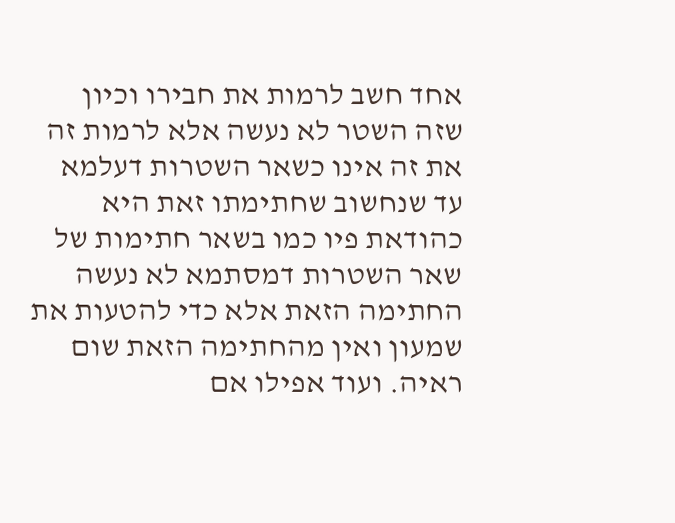אחד חשב לרמות את חבירו וכיון שזה השטר לא נעשה אלא לרמות זה את זה אינו כשאר השטרות דעלמא עד שנחשוב שחתימתו זאת היא כהודאת פיו כמו בשאר חתימות של שאר השטרות דמסתמא לא נעשה החתימה הזאת אלא כדי להטעות את שמעון ואין מהחתימה הזאת שום ראיה. ועוד אפילו אם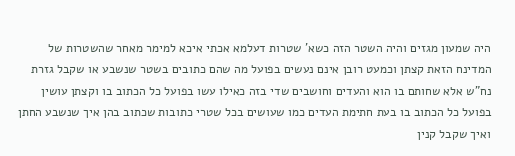היה שמעון מגזים והיה השטר הזה כשא' שטרות דעלמא אכתי איכא למימר מאחר שהשטרות של המדינח הזאת קצתן וכמעט רובן אינם נעשים בפועל מה שהם כתובים בשטר שנשבע או שקבל גזרת נח"ש אלא שחותם בו הוא והעדים וחושבים שדי בזה כאילו עשו בפועל כל הכתוב בו וקצתן עושין בפועל כל הכתוב בו בעת חתימת העדים כמו שעושים בכל שטרי כתובות שכתוב בהן איך שנשבע החתן ואיך שקבל קנין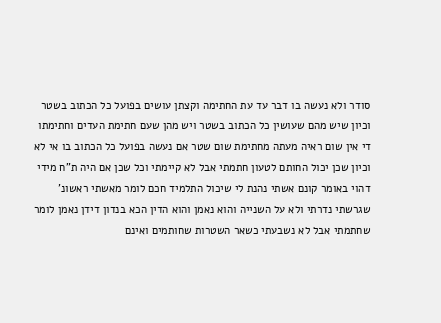סודר ולא נעשה בו דבר עד עת החתימה וקצתן עושים בפועל כל הכתוב בשטר וכיון שיש מהם שעושין כל הכתוב בשטר ויש מהן שעם חתימת העדים וחתימתו די אין שום ראיה מעתה מחתימת שום שטר אם נעשה בפועל כל הכתוב בו אי לא וכיון שכן יכול החותם לטעון חתמתי אבל לא קיימתי וכל שכן אם היה ת"ח מידי דהוי באומר קונם אשתי נהנת לי שיכול התלמיד חכם לומר מאשתי ראשונ' שגרשתי נדרתי ולא על השנייה והוא נאמן והוא הדין הכא בנדון דידן נאמן לומר שחתמתי אבל לא נשבעתי כשאר השטרות שחותמים ואינם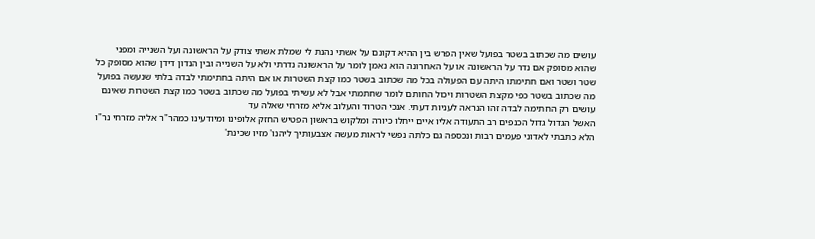עושים מה שכתוב בשטר בפועל שאין הפרש בין ההיא דקונם על אשתי נהנת לי שמלת אשתי צודק על הראשונה ועל השנייה ומפני שהוא מסופק אם נדר על הראשונה או על האחרונה הוא נאמן לומר על הראשונה נדרתי ולא על השנייה ובין הנדון דידן שהוא מסופק כל שטר ושטר ואם חתימתו היתה עם הפעולה בכל מה שכתוב בשטר כמו קצת השטרות או אם היתה בחתימתי לבדה בלתי שנעשה בפועל מה שכתוב בשטר כפי מקצת השטרות ויכול החותם לומר שחתמתי אבל לא עשיתי בפועל מה שכתוב בשטר כמו קצת השטרות שאינם עושים רק החתימה לבדה זהו הנראה לעניות דעתי. אנכי הטרוד והעלוב אליא מזרחי שאלה עד
האשל הגדול גדול הכנפים רב התעודה אליו איים ייחלו כיורה ומלקוש בראשון הפטיש החזק אלופינו ומיודעינו כמהר"ר אליה מזרחי נר"ו
הלא כתבתי לאדוני פעמים רבות ונכספה גם כלתה נפשי לראות מעשה אצבעותיך ליהנו' מזיו שכינת'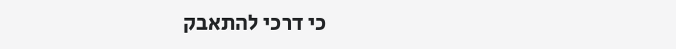כי דרכי להתאבק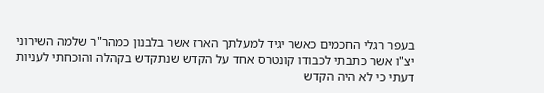בעפר רגלי החכמים כאשר יגיד למעלתך הארז אשר בלבנון כמהר"ר שלמה השירוני יצ"ו אשר כתבתי לכבודו קונטרס אחד על הקדש שנתקדש בקהלה והוכחתי לעניות דעתי כי לא היה הקדש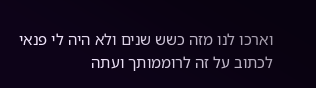וארכו לנו מזה כשש שנים ולא היה לי פנאי לכתוב על זה לרוממותך ועתה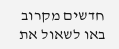חדשים מקרוב באו לשאול את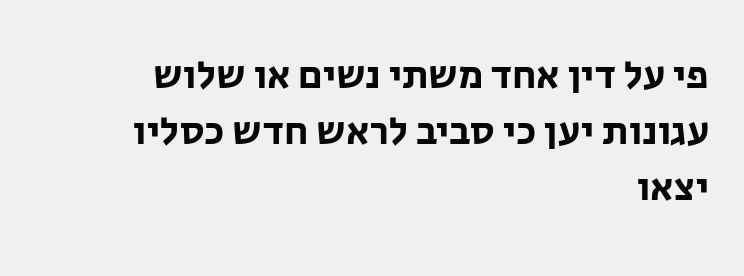פי על דין אחד משתי נשים או שלוש עגונות יען כי סביב לראש חדש כסליו יצאו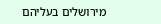מירושלים בעליהם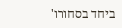ביחד בסחורו'